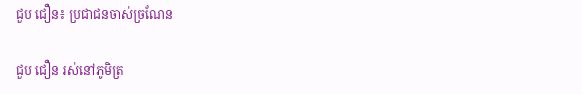ជួប ជឿន៖ ប្រជាជនចាស់ច្រណែន

ជួប ជឿន រស់នៅភូមិត្រ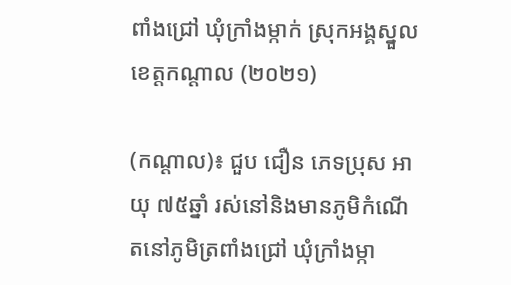ពាំងជ្រៅ ឃុំក្រាំងម្កាក់ ស្រុកអង្គស្នួល ខេត្តកណ្ដាល (២០២១)

(កណ្ដាល)៖ ជួប ជឿន ភេទប្រុស អាយុ ៧៥ឆ្នាំ រស់នៅនិងមានភូមិកំណើតនៅភូមិត្រពាំងជ្រៅ ឃុំក្រាំងម្កា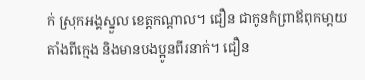ក់ ស្រុកអង្គស្នួល ខេត្តកណ្ដាល។ ជឿន ជាកូនកំព្រាឪពុកមា្ដយតាំងពីក្មេង និងមានបងប្អូនពីរនាក់។ ជឿន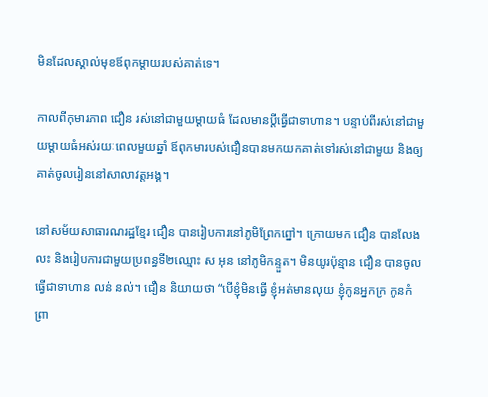មិនដែលស្គាល់មុខឪពុកម្ដាយរបស់គាត់ទេ។

កាលពីកុមារភាព ជឿន រស់នៅជាមួយម្ដាយធំ ដែលមានប្តីធ្វើជាទាហាន។ បន្ទាប់ពីរស់នៅជាមួយម្ដាយធំអស់រយៈពេលមួយឆ្នាំ ឪពុកមារបស់ជឿនបានមកយកគាត់ទៅរស់នៅជាមួយ និងឲ្យគាត់ចូលរៀននៅសាលាវត្តអង្គ។

នៅសម័យសាធារណរដ្ឋខ្មែរ ជឿន បានរៀបការនៅភូមិព្រែកព្នៅ។ ក្រោយមក ជឿន បានលែងលះ និងរៀបការជាមួយប្រពន្ធទី២ឈ្មោះ ស អុន នៅភូមិកន្ទួត។ មិនយូរប៉ុន្មាន ជឿន បានចូលធ្វើជាទាហាន លន់ នល់។ ជឿន និយាយថា “បើខ្ញុំមិនធ្វើ ខ្ញុំអត់មានលុយ ខ្ញុំកូនអ្នកក្រ កូនកំព្រា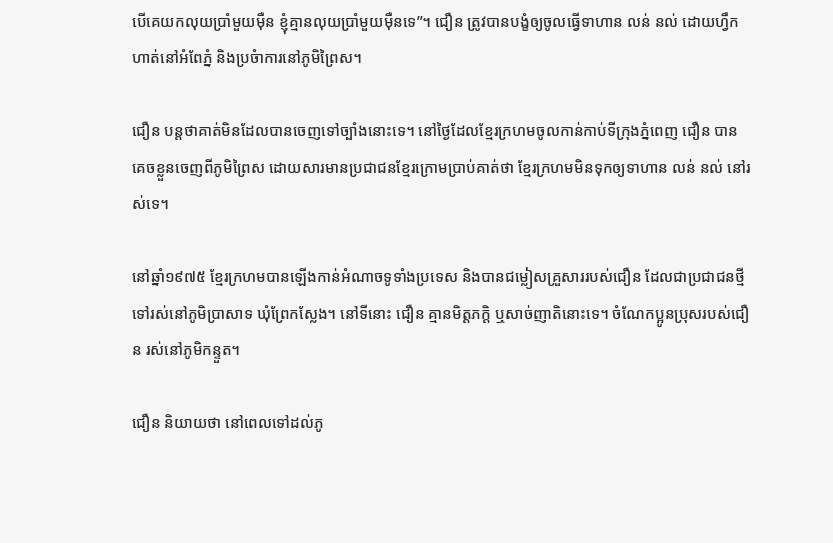បើគេយកលុយប្រាំមួយម៉ឺន ខ្ញុំគ្មានលុយប្រាំមួយម៉ឺនទេ”។ ជឿន ត្រូវបានបង្ខំឲ្យចូលធ្វើទាហាន លន់ នល់ ដោយហ្វឹកហាត់នៅអំពែភ្នំ និងប្រចំាការនៅភូមិព្រៃស។

ជឿន បន្តថាគាត់មិនដែលបានចេញទៅច្បាំងនោះទេ។ នៅថ្ងៃដែលខ្មែរក្រហមចូលកាន់កាប់ទីក្រុងភ្នំពេញ ជឿន បានគេចខ្លួនចេញពីភូមិព្រៃស ដោយសារមានប្រជាជនខ្មែរក្រោមប្រាប់គាត់ថា ខ្មែរក្រហមមិនទុកឲ្យទាហាន លន់ នល់ នៅរស់ទេ។

នៅឆ្នាំ១៩៧៥ ខ្មែរក្រហមបានឡើងកាន់អំណាចទូទាំងប្រទេស និងបានជម្លៀសគ្រួសាររបស់ជឿន ដែលជាប្រជាជនថ្មីទៅរស់នៅភូមិប្រាសាទ ឃុំព្រែកស្លែង។ នៅទីនោះ ជឿន គ្មានមិត្តភក្តិ ឬសាច់ញាតិនោះទេ។ ចំណែកប្អូនប្រុសរបស់ជឿន រស់នៅភូមិកន្ទួត។

ជឿន និយាយថា នៅពេលទៅដល់ភូ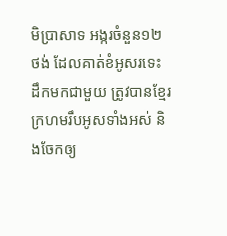មិប្រាសាទ អង្ករចំនួន១២ថង់ ដែលគាត់ខំអូសរទេះដឹកមកជាមួយ ត្រូវបានខ្មែរក្រហមរឹបអូសទាំងអស់ និងចែកឲ្យ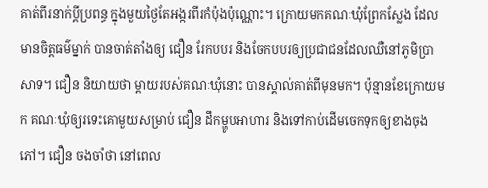គាត់ពីរនាក់ប្តីប្រពន្ធ ក្នុងមួយថ្ងៃតែអង្ករពីរកំប៉ុងប៉ុណ្ណោះ។ ក្រោយមកគណៈឃុំព្រែកស្លែង ដែលមានចិត្តធម៌ម្នាក់ បានចាត់តាំងឲ្យ ជឿន រែកបបរ និងចែកបបរឲ្យប្រជាជនដែលឈឺនៅភូមិប្រាសាទ។ ជឿន និយាយថា ម្ដាយរបស់គណៈឃុំនោះ បានស្គាល់គាត់ពីមុនមក។ ប៉ុន្មានខែក្រោយមក គណៈឃុំឲ្យរទេះគោមួយសម្រាប់ ជឿន ដឹកម្ហូបអាហារ និងទៅកាប់ដើមចេកទុកឲ្យខាងចុងភៅ។ ជឿន ចងចាំថា នៅពេល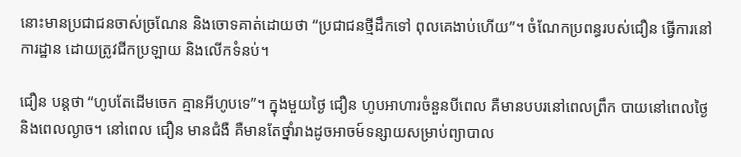នោះមានប្រជាជនចាស់ច្រណែន និងចោទគាត់ដោយថា “ប្រជាជនថ្មីដឹកទៅ ពុលគេងាប់ហើយ”។ ចំណែកប្រពន្ធរបស់ជឿន ធ្វើការនៅការដ្ឋាន ដោយត្រូវជីកប្រឡាយ និងលើកទំនប់។

ជឿន បន្ដថា “ហូបតែដើមចេក គ្មានអីហូបទេ”។ ក្នុងមួយថ្ងៃ ជឿន ហូបអាហារចំនួនបីពេល គឺមានបបរនៅពេលព្រឹក បាយនៅពេលថ្ងៃ និងពេលល្ងាច។ នៅពេល ជឿន មានជំងឺ គឺមានតែថ្នាំរាងដូចអាចម៍ទន្សាយសម្រាប់ព្យាបាល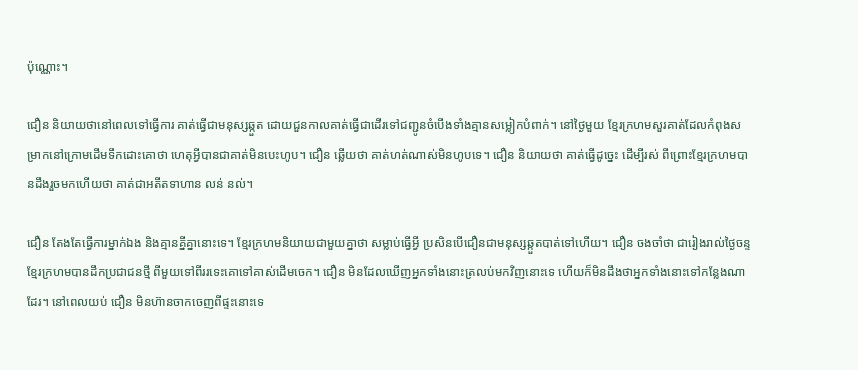ប៉ុណ្ណោះ។

ជឿន និយាយថានៅពេលទៅធ្វើការ គាត់ធ្វើជាមនុស្សឆ្កួត ដោយជួនកាលគាត់ធ្វើជាដើរទៅជញ្ជូនចំបើងទាំងគ្មានសម្លៀកបំពាក់។ នៅថ្ងៃមួយ ខ្មែរក្រហមសួរគាត់ដែលកំពុងសម្រាកនៅក្រោមដើមទឹកដោះគោថា ហេតុអ្វីបានជាគាត់មិនបេះហូប។ ជឿន ឆ្លើយថា គាត់ហត់ណាស់មិនហូបទេ។ ជឿន និយាយថា គាត់ធ្វើដូច្នេះ ដើម្បីរស់ ពីព្រោះខ្មែរក្រហមបានដឹងរួចមកហើយថា គាត់ជាអតីតទាហាន លន់ នល់។

ជឿន តែងតែធ្វើការម្នាក់ឯង និងគ្មានគ្នីគ្នានោះទេ។ ខ្មែរក្រហមនិយាយជាមួយគ្នាថា សម្លាប់ធ្វើអ្វី ប្រសិនបើជឿនជាមនុស្សឆ្កួតបាត់ទៅហើយ។ ជឿន ចងចាំថា ជារៀងរាល់ថ្ងៃចន្ទ ខ្មែរក្រហមបានដឹកប្រជាជនថ្មី ពីមួយទៅពីររទេះគោទៅគាស់ដើមចេក។ ជឿន មិនដែលឃើញអ្នកទាំងនោះត្រលប់មកវិញនោះទេ ហើយក៏មិនដឹងថាអ្នកទាំងនោះទៅកន្លែងណាដែរ។ នៅពេលយប់ ជឿន មិនហ៊ានចាកចេញពីផ្ទះនោះទេ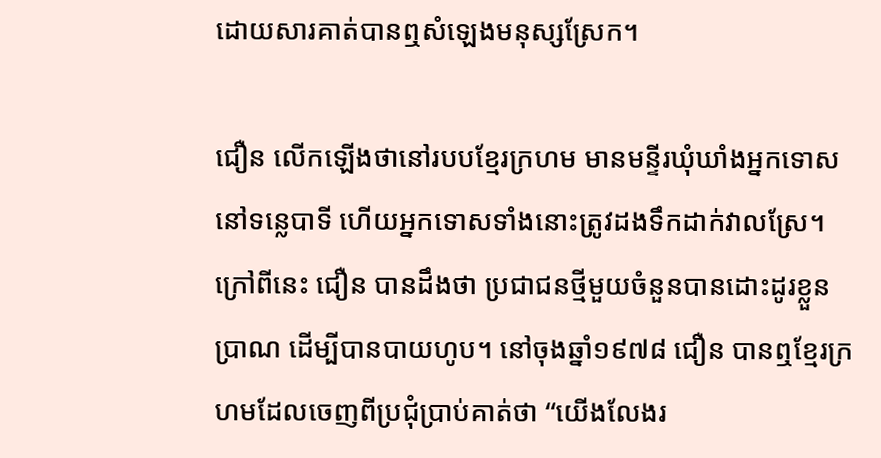ដោយសារគាត់បានឮសំឡេងមនុស្សស្រែក។

ជឿន លើកឡើងថានៅរបបខ្មែរក្រហម មានមន្ទីរឃុំឃាំងអ្នកទោសនៅទន្លេបាទី ហើយអ្នកទោសទាំងនោះត្រូវដងទឹកដាក់វាលស្រែ។ ក្រៅពីនេះ ជឿន បានដឹងថា ប្រជាជនថ្មីមួយចំនួនបានដោះដូរខ្លួនប្រាណ ដើម្បីបានបាយហូប។ នៅចុងឆ្នាំ១៩៧៨ ជឿន បានឮខ្មែរក្រហមដែលចេញពីប្រជុំប្រាប់គាត់ថា “យើងលែងរ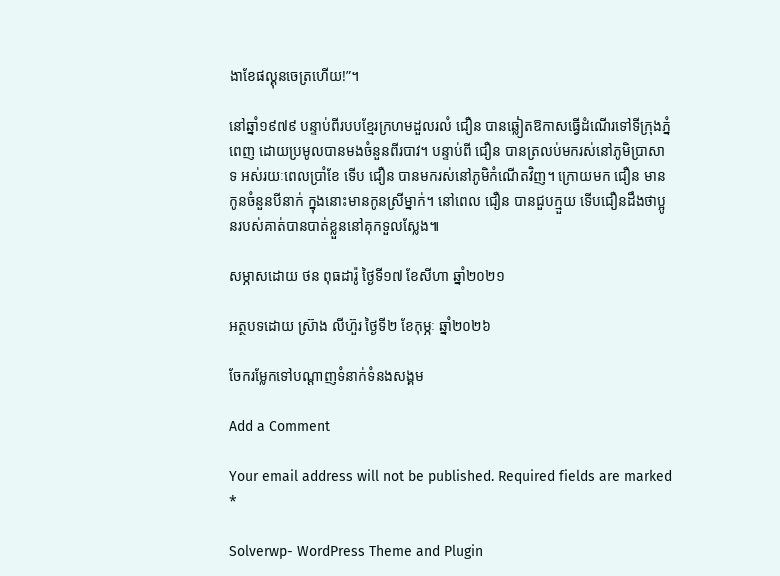ងាខែផល្គុនចេត្រហើយ!”។

នៅឆ្នាំ១៩៧៩ បន្ទាប់ពីរបបខ្មែរក្រហមដួលរលំ ជឿន បានឆ្លៀតឱកាសធ្វើដំណើរទៅទីក្រុងភ្នំពេញ ដោយប្រមូលបានមងចំនួនពីរបាវ។ បន្ទាប់ពី ជឿន បានត្រលប់មករស់នៅភូមិប្រាសាទ អស់រយៈពេលប្រាំខែ ទើប ជឿន បានមករស់នៅភូមិកំណើតវិញ។ ក្រោយមក ជឿន មានកូនចំនួនបីនាក់ ក្នុងនោះមានកូនស្រីម្នាក់។ នៅពេល ជឿន បានជួបក្មួយ ទើបជឿនដឹងថាប្អូនរបស់គាត់បានបាត់ខ្លួននៅគុកទួលស្លែង៕

សម្ភាសដោយ ថន ពុធដារ៉ូ ថ្ងៃទី១៧ ខែសីហា ឆ្នាំ២០២១

អត្ថបទដោយ ស្រ៊ាង លីហ៊ួរ ថ្ងៃទី២ ខែកុម្ភៈ ឆ្នាំ២០២៦

ចែករម្លែកទៅបណ្តាញទំនាក់ទំនងសង្គម

Add a Comment

Your email address will not be published. Required fields are marked *

Solverwp- WordPress Theme and Plugin